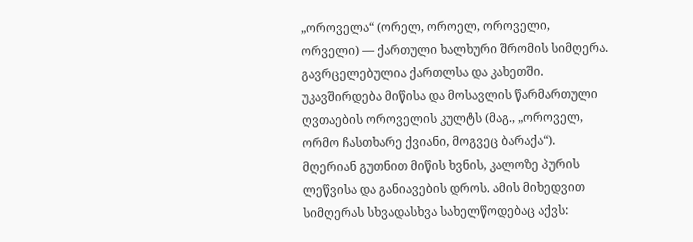„ოროველა“ (ორელ, ოროელ, ოროველი, ორველი) — ქართული ხალხური შრომის სიმღერა. გავრცელებულია ქართლსა და კახეთში. უკავშირდება მიწისა და მოსავლის წარმართული ღვთაების ოროველის კულტს (მაგ., „ოროველ, ორმო ჩასთხარე ქვიანი, მოგვეც ბარაქა“). მღერიან გუთნით მიწის ხვნის, კალოზე პურის ლეწვისა და განიავების დროს. ამის მიხედვით სიმღერას სხვადასხვა სახელწოდებაც აქვს: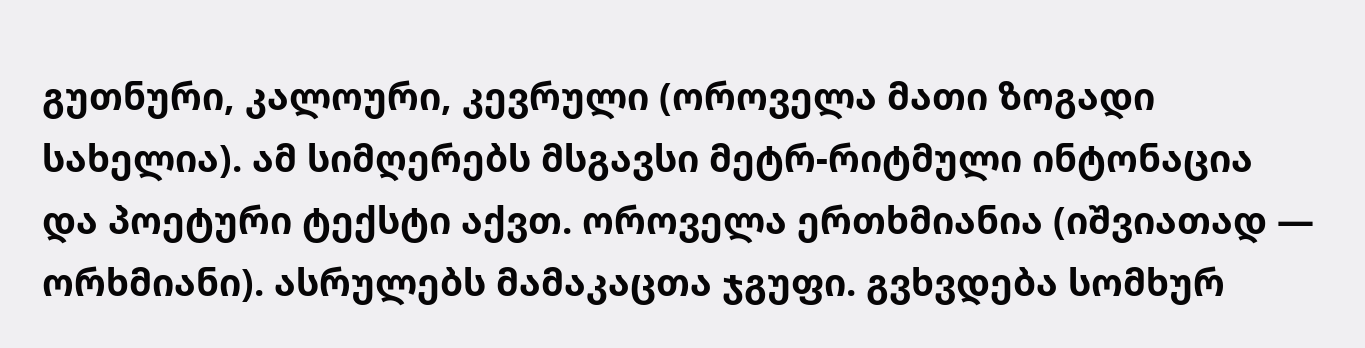გუთნური, კალოური, კევრული (ოროველა მათი ზოგადი სახელია). ამ სიმღერებს მსგავსი მეტრ-რიტმული ინტონაცია და პოეტური ტექსტი აქვთ. ოროველა ერთხმიანია (იშვიათად — ორხმიანი). ასრულებს მამაკაცთა ჯგუფი. გვხვდება სომხურ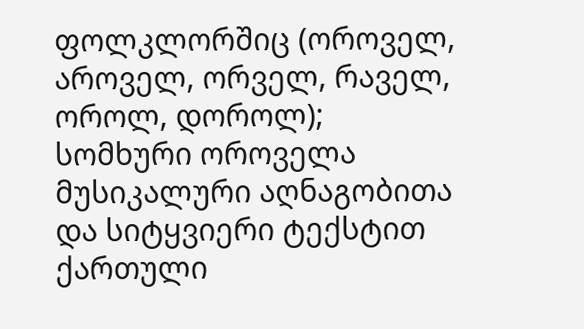ფოლკლორშიც (ოროველ, აროველ, ორველ, რაველ, ოროლ, დოროლ); სომხური ოროველა მუსიკალური აღნაგობითა და სიტყვიერი ტექსტით ქართული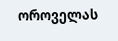ოროველას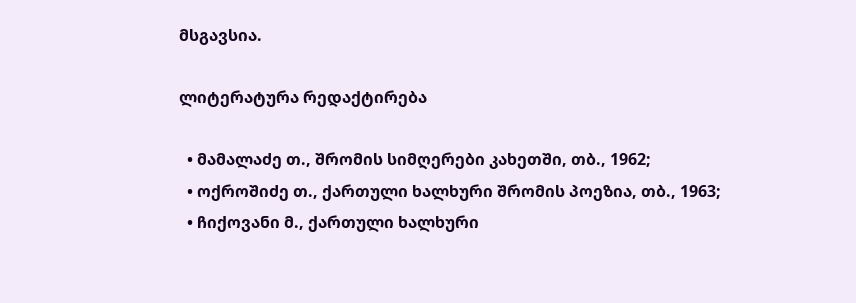მსგავსია.

ლიტერატურა რედაქტირება

  • მამალაძე თ., შრომის სიმღერები კახეთში, თბ., 1962;
  • ოქროშიძე თ., ქართული ხალხური შრომის პოეზია, თბ., 1963;
  • ჩიქოვანი მ., ქართული ხალხური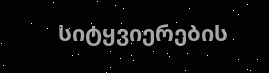სიტყვიერების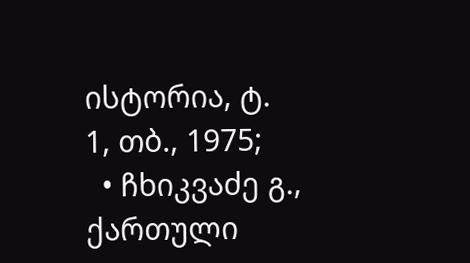ისტორია, ტ. 1, თბ., 1975;
  • ჩხიკვაძე გ., ქართული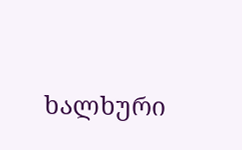ხალხური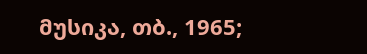მუსიკა, თბ., 1965;